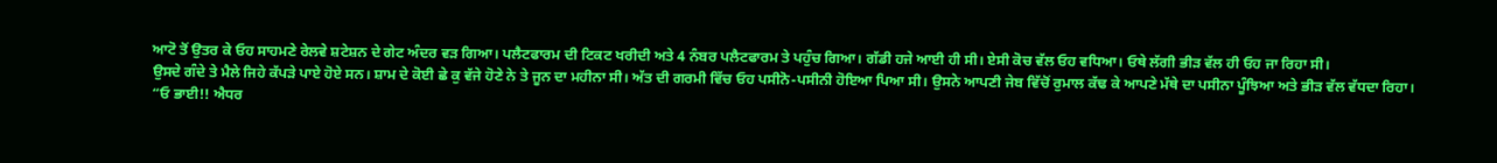ਆਟੋ ਤੋਂ ਉਤਰ ਕੇ ਓਹ ਸਾਹਮਣੇ ਰੇਲਵੇ ਸ਼ਟੇਸ਼ਨ ਦੇ ਗੇਟ ਅੰਦਰ ਵੜ ਗਿਆ। ਪਲੈਟਫਾਰਮ ਦੀ ਟਿਕਟ ਖਰੀਦੀ ਅਤੇ 4 ਨੰਬਰ ਪਲੈਟਫਾਰਮ ਤੇ ਪਹੁੰਚ ਗਿਆ। ਗੱਡੀ ਹਜੇ ਆਈ ਹੀ ਸੀ। ਏਸੀ ਕੋਚ ਵੱਲ ਓਹ ਵਧਿਆ। ਓਥੇ ਲੱਗੀ ਭੀੜ ਵੱਲ ਹੀ ਓਹ ਜਾ ਰਿਹਾ ਸੀ।
ਉਸਦੇ ਗੰਦੇ ਤੇ ਮੈਲੇ ਜਿਹੇ ਕੱਪੜੇ ਪਾਏ ਹੋਏ ਸਨ। ਸ਼ਾਮ ਦੇ ਕੋਈ ਛੇ ਕੁ ਵੱਜੇ ਹੋਣੇ ਨੇ ਤੇ ਜੂਨ ਦਾ ਮਹੀਨਾ ਸੀ। ਅੱਤ ਦੀ ਗਰਮੀ ਵਿੱਚ ਓਹ ਪਸੀਨੋ-ਪਸੀਨੀ ਹੋਇਆ ਪਿਆ ਸੀ। ਉਸਨੇ ਆਪਣੀ ਜੇਬ ਵਿੱਚੋਂ ਰੁਮਾਲ ਕੱਢ ਕੇ ਆਪਣੇ ਮੱਥੇ ਦਾ ਪਸੀਨਾ ਪੂੰਝਿਆ ਅਤੇ ਭੀੜ ਵੱਲ ਵੱਧਦਾ ਰਿਹਾ।
“ਓ ਭਾਈ!! ਐਧਰ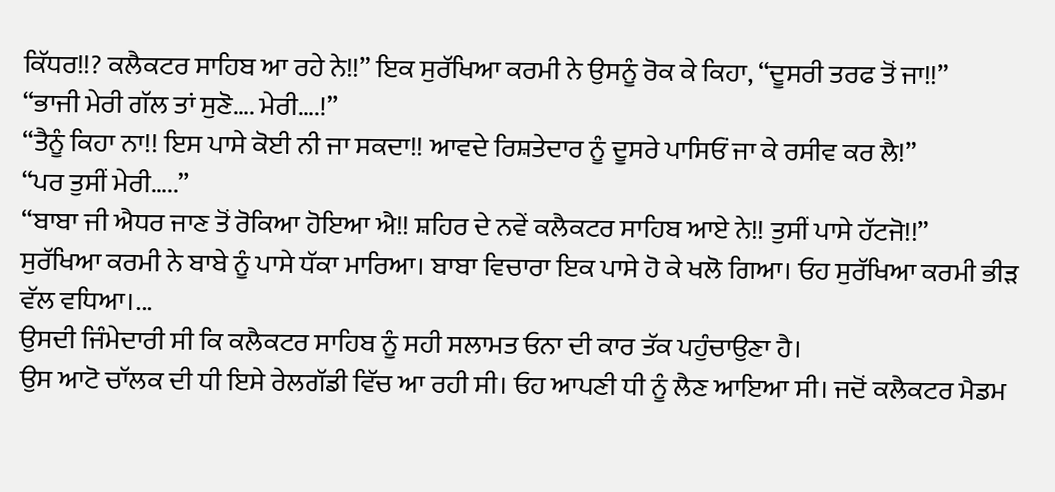ਕਿੱਧਰ!!? ਕਲੈਕਟਰ ਸਾਹਿਬ ਆ ਰਹੇ ਨੇ!!” ਇਕ ਸੁਰੱਖਿਆ ਕਰਮੀ ਨੇ ਉਸਨੂੰ ਰੋਕ ਕੇ ਕਿਹਾ, “ਦੂਸਰੀ ਤਰਫ ਤੋਂ ਜਾ!!”
“ਭਾਜੀ ਮੇਰੀ ਗੱਲ ਤਾਂ ਸੁਣੋ…. ਮੇਰੀ….!”
“ਤੈਨੂੰ ਕਿਹਾ ਨਾ!! ਇਸ ਪਾਸੇ ਕੋਈ ਨੀ ਜਾ ਸਕਦਾ!! ਆਵਦੇ ਰਿਸ਼ਤੇਦਾਰ ਨੂੰ ਦੂਸਰੇ ਪਾਸਿਓਂ ਜਾ ਕੇ ਰਸੀਵ ਕਰ ਲੈ!”
“ਪਰ ਤੁਸੀਂ ਮੇਰੀ…..”
“ਬਾਬਾ ਜੀ ਐਧਰ ਜਾਣ ਤੋਂ ਰੋਕਿਆ ਹੋਇਆ ਐ!! ਸ਼ਹਿਰ ਦੇ ਨਵੇਂ ਕਲੈਕਟਰ ਸਾਹਿਬ ਆਏ ਨੇ!! ਤੁਸੀਂ ਪਾਸੇ ਹੱਟਜੋ!!”
ਸੁਰੱਖਿਆ ਕਰਮੀ ਨੇ ਬਾਬੇ ਨੂੰ ਪਾਸੇ ਧੱਕਾ ਮਾਰਿਆ। ਬਾਬਾ ਵਿਚਾਰਾ ਇਕ ਪਾਸੇ ਹੋ ਕੇ ਖਲੋ ਗਿਆ। ਓਹ ਸੁਰੱਖਿਆ ਕਰਮੀ ਭੀੜ ਵੱਲ ਵਧਿਆ।...
ਉਸਦੀ ਜਿੰਮੇਦਾਰੀ ਸੀ ਕਿ ਕਲੈਕਟਰ ਸਾਹਿਬ ਨੂੰ ਸਹੀ ਸਲਾਮਤ ਓਨਾ ਦੀ ਕਾਰ ਤੱਕ ਪਹੁੰਚਾਉਣਾ ਹੈ।
ਉਸ ਆਟੋ ਚਾੱਲਕ ਦੀ ਧੀ ਇਸੇ ਰੇਲਗੱਡੀ ਵਿੱਚ ਆ ਰਹੀ ਸੀ। ਓਹ ਆਪਣੀ ਧੀ ਨੂੰ ਲੈਣ ਆਇਆ ਸੀ। ਜਦੋਂ ਕਲੈਕਟਰ ਮੈਡਮ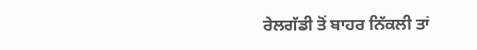ਰੇਲਗੱਡੀ ਤੋਂ ਬਾਹਰ ਨਿੱਕਲੀ ਤਾਂ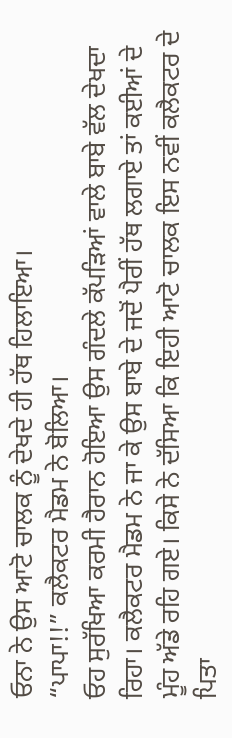ਓਨਾ ਨੇ ਉਸ ਆਟੋ ਚਾਲਕ ਨੂੰ ਦੇਖਦੇ ਹੀ ਹੱਥ ਹਿਲਾਇਆ।
“ਪਾਪਾ!!” ਕਲੈਕਟਰ ਮੈਡਮ ਨੇ ਬੋਲਿਆ।
ਓਹ ਸੁਰੱਖਿਆ ਕਰਮੀ ਹੈਰਾਨ ਹੋਇਆ ਉਸ ਗੰਦਲੇ ਕੱਪੜਿਆਂ ਵਾਲੇ ਬਾਬੇ ਵੱਲ ਦੇਖਦਾ ਰਿਹਾ। ਕਲੈਕਟਰ ਮੈਡਮ ਨੇ ਜਾ ਕੇ ਉਸ ਬਾਬੇ ਦੇ ਜਦੋਂ ਪੈਰੀਂ ਹੱਥ ਲਗਾਏ ਤਾਂ ਕਈਆਂ ਦੇ ਮੂੰਹ ਅੱਡੇ ਰਹਿ ਗਏ। ਕਿਸੇ ਨੇ ਦੱਸਿਆ ਕਿ ਇਹੀ ਆਟੋ ਚਾਲਕ ਇਸ ਨਵੀਂ ਕਲੈਕਟਰ ਦੇ ਪਿਤਾ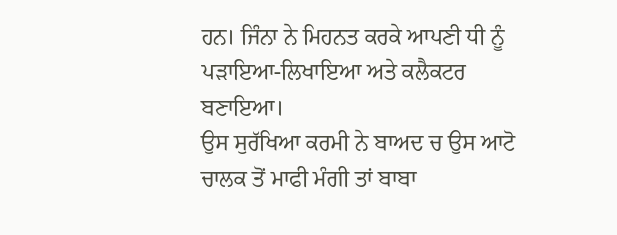ਹਨ। ਜਿੰਨਾ ਨੇ ਮਿਹਨਤ ਕਰਕੇ ਆਪਣੀ ਧੀ ਨੂੰ ਪੜਾਇਆ-ਲਿਖਾਇਆ ਅਤੇ ਕਲੈਕਟਰ ਬਣਾਇਆ।
ਉਸ ਸੁਰੱਖਿਆ ਕਰਮੀ ਨੇ ਬਾਅਦ ਚ ਉਸ ਆਟੋ ਚਾਲਕ ਤੋਂ ਮਾਫੀ ਮੰਗੀ ਤਾਂ ਬਾਬਾ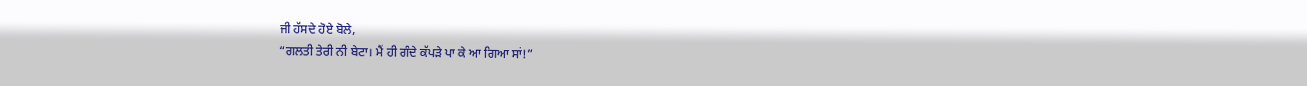ਜੀ ਹੱਸਦੇ ਹੋਏ ਬੋਲੇ,
“ਗਲਤੀ ਤੇਰੀ ਨੀ ਬੇਟਾ। ਮੈਂ ਹੀ ਗੰਦੇ ਕੱਪੜੇ ਪਾ ਕੇ ਆ ਗਿਆ ਸਾਂ!”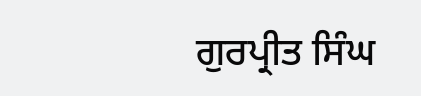ਗੁਰਪ੍ਰੀਤ ਸਿੰਘ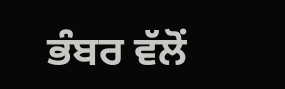ਭੰਬਰ ਵੱਲੋਂ